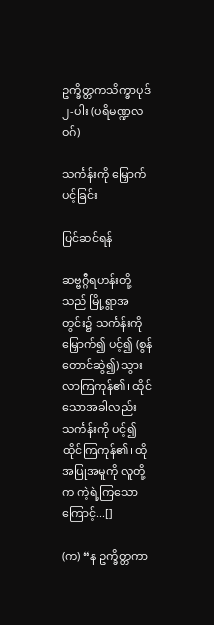ဥက္ခိတ္တကသိက္ခာပုဒ် ၂-ပါး (ပရိမဏ္ဍလဝဂ်)

သင်္ကန်းကို မြှောက်ပင့်ခြင်း

ပြင်ဆင်ရန်

ဆဗ္ဗဂ္ဂီရဟန်းတို့သည် မြို့ရွာအတွင်း၌ သင်္ကန်းကို မြှောက်၍ ပင့်၍ (စွန်တောင်ဆွဲ၍) သွားလာကြကုန်၏၊ ထိုင်သောအခါလည်း သင်္ကန်းကို ပင့်၍ ထိုင်ကြကုန်၏၊ ထိုအပြုအမူကို လူတို့က ကဲ့ရဲ့ကြသောကြောင့်...[]

(က) “န ဥက္ခိတ္တကာ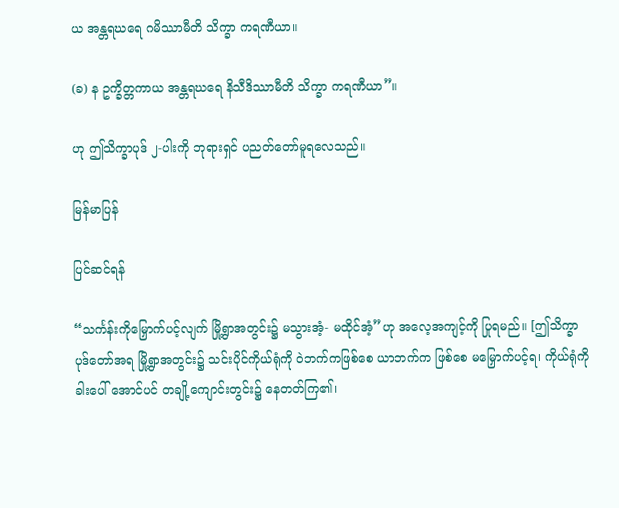ယ အန္တရဃရေ ဂမိဿာမီတိ သိက္ခာ ကရဏီယာ။

(ခ) န ဥက္ခိတ္တကာယ အန္တရဃရေ နိသီဒိဿာမီတိ သိက္ခာ ကရဏီယာ”။

ဟု ဤသိက္ခာပုဒ် ၂-ပါးကို ဘုရားရှင် ပညတ်တော်မူရလေသည်။

မြန်မာပြန်

ပြင်ဆင်ရန်

“သင်္ကန်းကိုမြှောက်ပင့်လျက် မြို့ရွာအတွင်း၌ မသွားအံ့- မထိုင်အံ့”ဟု အလေ့အကျင့်ကို ပြုရမည်။ [ဤသိက္ခာပုဒ်တော်အရ မြို့ရွာအတွင်း၌ သင်းပိုင်ကိုယ်ရုံကို ဝဲဘက်ကဖြစ်စေ ယာဘက်က ဖြစ်စေ မမြှောက်ပင့်ရ၊ ကိုယ်ရုံကို ခါးပေါ် အောင်ပင် တချို့ကျောင်းတွင်း၌ နေတတ်ကြ၏၊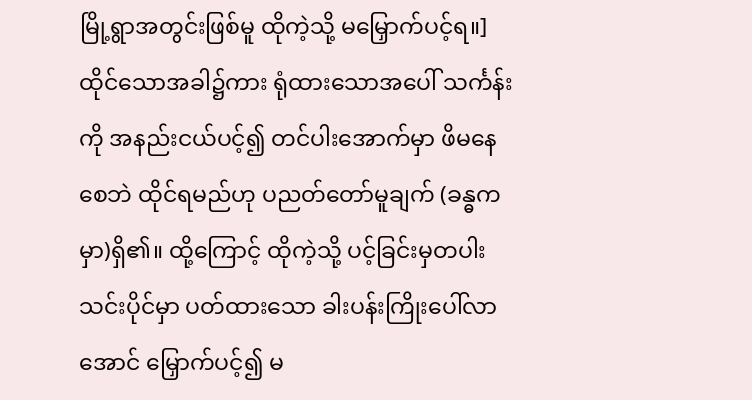မြို့ရွာအတွင်းဖြစ်မူ ထိုကဲ့သို့ မမြှောက်ပင့်ရ။] ထိုင်သောအခါ၌ကား ရုံထားသောအပေါ် သင်္ကန်းကို အနည်းငယ်ပင့်၍ တင်ပါးအောက်မှာ ဖိမနေစေဘဲ ထိုင်ရမည်ဟု ပညတ်တော်မူချက် (ခန္ဓကမှာ)ရှိ၏။ ထို့ကြောင့် ထိုကဲ့သို့ ပင့်ခြင်းမှတပါး သင်းပိုင်မှာ ပတ်ထားသော ခါးပန်းကြိုးပေါ်လာအောင် မြှောက်ပင့်၍ မ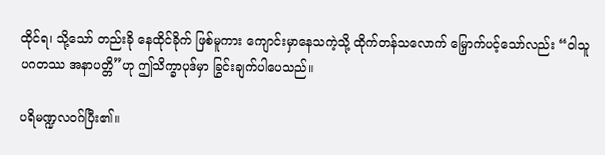ထိုင်ရ၊ သို့သော် တည်းခို နေထိုင်ခိုက် ဖြစ်မူကား ကျောင်းမှာနေသကဲ့သို့ ထိုက်တန်သလောက် မြှောက်ပင့်သော်လည်း “ဝါသူပဂတဿ အနာပတ္တိ”ဟု ဤသိက္ခာပုဒ်မှာ ခြွင်းချက်ပါပေသည်။

ပရိမဏ္ဍလဝဂ်ပြီး၏။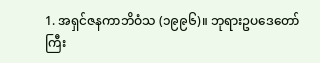1. အရှင်ဇနကာဘိဝံသ (၁၉၉၆)။ ဘုရားဥပဒေတော်ကြီး